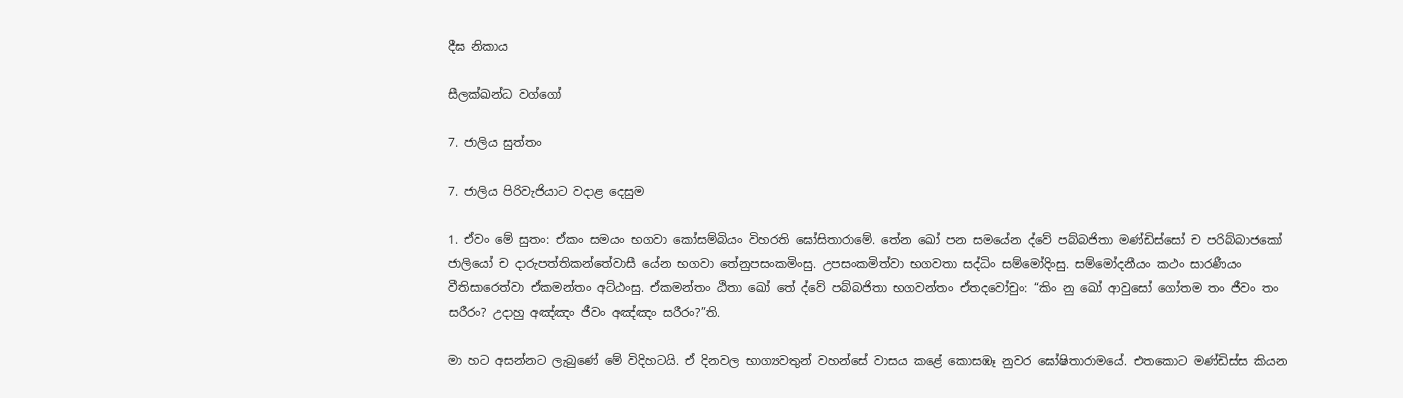දීඝ නිකාය

සීලක්ඛන්ධ වග්ගෝ

7. ජාලිය සුත්තං

7. ජාලිය පිරිවැජියාට වදාළ දෙසුම

1. ඒවං මේ සුතං: ඒකං සමයං භගවා කෝසම්බියං විහරති ඝෝසිතාරාමේ. තේන ඛෝ පන සමයේන ද්වේ පබ්බජිතා මණ්ඩිස්සෝ ච පරිබ්බාජකෝ ජාලියෝ ච දාරුපත්තිකන්තේවාසී යේන භගවා තේනුපසංකමිංසු. උපසංකමිත්වා භගවතා සද්ධිං සම්මෝදිංසු. සම්මෝදනීයං කථං සාරණීයං වීතිසාරෙත්වා ඒකමන්තං අට්ඨංසු. ඒකමන්තං ඨිතා ඛෝ තේ ද්වේ පබ්බජිතා භගවන්තං ඒතදවෝචුං: “කිං නු ඛෝ ආවුසෝ ගෝතම තං ජීවං තං සරීරං? උදාහු අඤ්ඤං ජීවං අඤ්ඤං සරීරං?”ති.

මා හට අසන්නට ලැබුණේ මේ විදිහටයි. ඒ දිනවල භාග්‍යවතුන් වහන්සේ වාසය කළේ කොසඹෑ නුවර ඝෝෂිතාරාමයේ. එතකොට මණ්ඩිස්ස කියන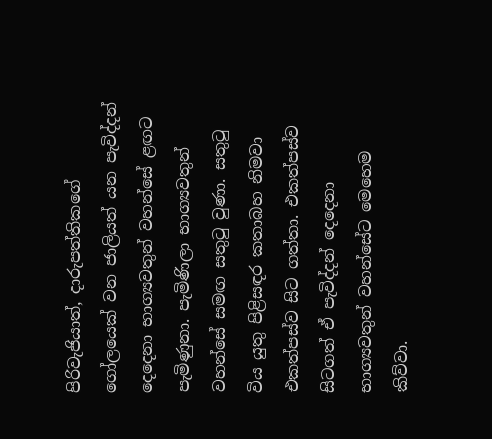පිරිවැජියාත්, දාරුපත්තිකගේ ගෝලයෙක් වන ජාලියත් යන පැවිද්දන් දෙදෙනා භාග්‍යවතුන් වහන්සේ ළඟට පැමිණුනා. පැමිණිලා භාග්‍යවතුන් වහන්සේ සමඟ සතුටු වුණා. සතුටු විය යුතු පිළිසඳර කතාබහ නිමවා එකත්පස්ව සිට ගත්තා. එකත්පස්ව සිටගත් ඒ පැවිද්දන් දෙදෙනා භාග්‍යවතුන් වහන්සේට මෙහෙම කිව්වා.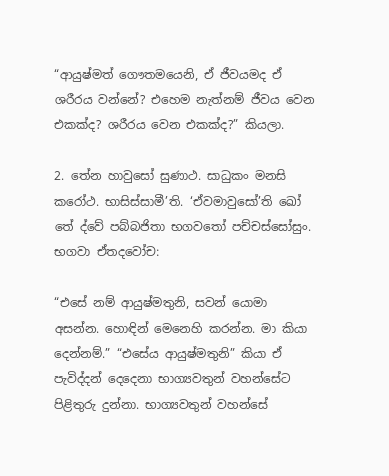“ආයුෂ්මත් ගෞතමයෙනි, ඒ ජීවයමද ඒ ශරීරය වන්නේ? එහෙම නැත්නම් ජීවය වෙන එකක්ද? ශරීරය වෙන එකක්ද?” කියලා.

2. තේන හාවුසෝ සුණාථ. සාධුකං මනසි කරෝථ. භාසිස්සාමී’ති. ‘ඒවමාවුසෝ’ති ඛෝ තේ ද්වේ පබ්බජිතා භගවතෝ පච්චස්සෝසුං. භගවා ඒතදවෝච:

“එසේ නම් ආයුෂ්මතුනි, සවන් යොමා අසන්න. හොඳින් මෙනෙහි කරන්න. මා කියා දෙන්නම්.” “එසේය ආයුෂ්මතුනි” කියා ඒ පැවිද්දන් දෙදෙනා භාග්‍යවතුන් වහන්සේට පිළිතුරු දුන්නා. භාග්‍යවතුන් වහන්සේ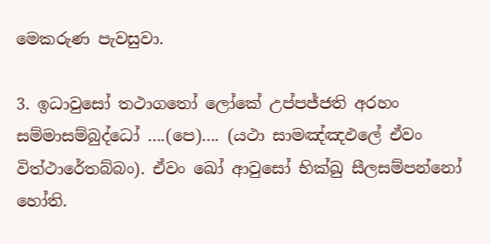මෙකරුණ පැවසුවා.

3. ඉධාවුසෝ තථාගතෝ ලෝකේ උප්පජ්ජති අරහං සම්මාසම්බුද්ධෝ ….(පෙ)…. (යථා සාමඤ්ඤඵලේ ඒවං විත්ථාරේතබ්බං). ඒවං ඛෝ ආවුසෝ භික්ඛු සීලසම්පන්නෝ හෝති.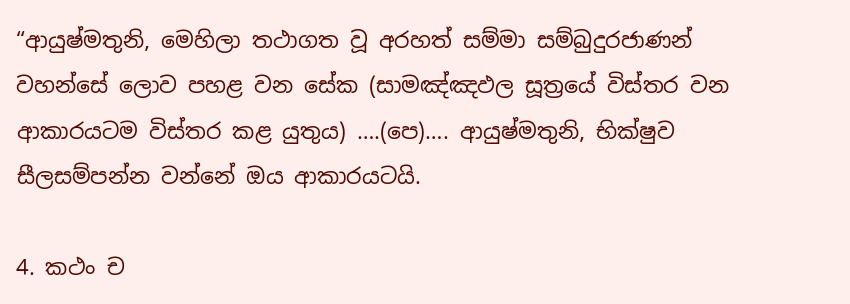“ආයුෂ්මතුනි, මෙහිලා තථාගත වූ අරහත් සම්මා සම්බුදුරජාණන් වහන්සේ ලොව පහළ වන සේක (සාමඤ්ඤඵල සූත්‍රයේ විස්තර වන ආකාරයටම විස්තර කළ යුතුය) ….(පෙ)…. ආයුෂ්මතුනි, භික්ෂුව සීලසම්පන්න වන්නේ ඔය ආකාරයටයි.

4. කථං ‌ච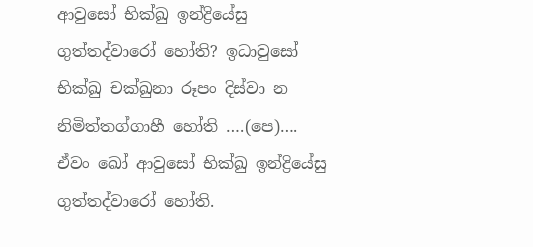ආවුසෝ භික්‌ඛු ඉන්‌ද්‍රියේසු ගුත්‌තද්‌වාරෝ හෝති? ඉධාවුසෝ භික්‌ඛු චක්‌ඛුනා රූපං දිස්‌වා න නිමිත්‌තග්‌ගාහී හෝති ….(පෙ)…. ඒවං ඛෝ ආවුසෝ භික්‌ඛු ඉන්‌ද්‍රියේසු ගුත්‌තද්‌වාරෝ හෝති.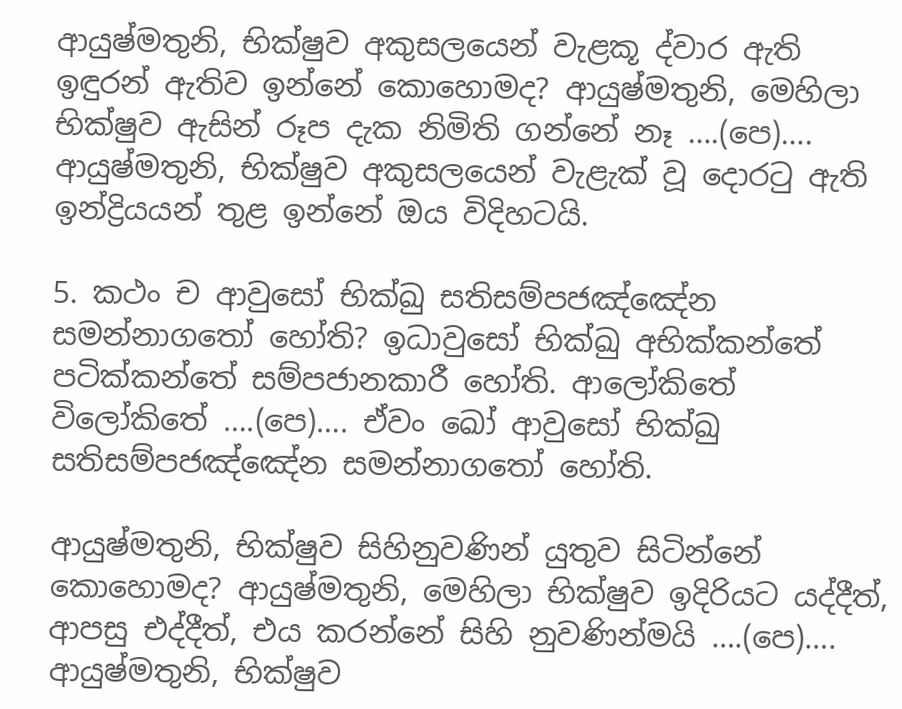ආයුෂ්මතුනි, භික්ෂුව අකුසලයෙන් වැළකූ ද්වාර ඇති ඉඳුරන් ඇතිව ඉන්නේ කොහොමද? ආයුෂ්මතුනි, මෙහිලා භික්ෂුව ඇසින් රූප දැක නිමිති ගන්නේ නෑ ….(පෙ)…. ආයුෂ්මතුනි, භික්ෂුව අකුසලයෙන් වැළැක් වූ දොරටු ඇති ඉන්ද්‍රියයන් තුළ ඉන්නේ ඔය විදිහටයි.

5. කථං ‌ච ආවුසෝ භික්‌ඛු සතිසම්‌පජඤ්‌ඤේන සමන්‌නාගතෝ හෝති? ඉධාවුසෝ භික්‌ඛු අභික්කන්‌තේ පටික්‌කන්‌තේ සම්‌පජානකාරී හෝති. ආලෝකිතේ විලෝකිතේ ….(පෙ)…. ඒවං ඛෝ ආවුසෝ භික්‌ඛු සතිසම්‌පජඤ්‌ඤේන සමන්‌නාගතෝ හෝති.

ආයුෂ්මතුනි, භික්ෂුව සිහිනුවණින් යුතුව සිටින්නේ කොහොමද? ආයුෂ්මතුනි, මෙහිලා භික්ෂුව ඉදිරියට යද්දීත්, ආපසු එද්දීත්, එය කරන්නේ සිහි නුවණින්මයි ….(පෙ)…. ආයුෂ්මතුනි, භික්ෂුව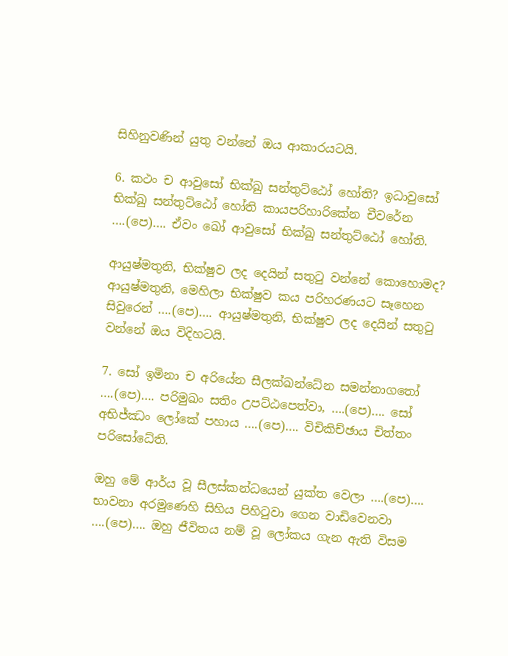සිහිනුවණින් යුතු වන්නේ ඔය ආකාරයටයි.

6. කථං ‌ච ආවුසෝ භික්‌ඛු සන්‌තුට්‌ඨෝ හෝති? ඉධාවුසෝ භික්‌ඛු සන්‌තුට්‌ඨෝ හෝති කායපරිහාරිකේන චීවරේන ….(පෙ)…. ඒවං ඛෝ ආවුසෝ භික්‌ඛු සන්තුට්‌ඨෝ හෝති.

ආයුෂ්මතුනි, භික්ෂුව ලද දෙයින් සතුටු වන්නේ කොහොමද? ආයුෂ්මතුනි, මෙහිලා භික්ෂුව කය පරිහරණයට සෑහෙන සිවුරෙන් ….(පෙ)…. ආයුෂ්මතුනි, භික්ෂුව ලද දෙයින් සතුටු වන්නේ ඔය විදිහටයි.

7. සෝ ඉමිනා ච අරියේන සීලක්‌ඛන්‌ධේන සමන්‌නාගතෝ ….(පෙ)…. පරිමුඛං සතිං උපට්‌ඨපෙත්‌වා, ….(පෙ)…. සෝ අභිජ්‌ඣං ලෝකේ පහාය ….(පෙ)…. විචිකිච්‌ඡාය චිත්‌තං පරිසෝධේති.

ඔහු මේ ආර්ය වූ සීලස්කන්ධයෙන් යුක්ත වෙලා ….(පෙ)…. භාවනා අරමුණෙහි සිහිය පිහිටුවා ගෙන වාඩිවෙනවා ….(පෙ)…. ඔහු ජීවිතය නම් වූ ලෝකය ගැන ඇති විසම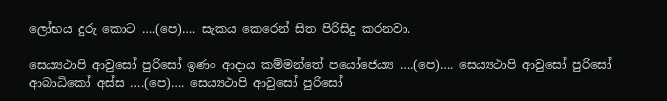ලෝභය දුරු කොට ….(පෙ)…. සැකය කෙරෙන් සිත පිරිසිදු කරනවා.

සෙය්‍යථාපි ආවුසෝ පුරිසෝ ඉණං ආදාය කම්‌මන්‌තේ පයෝජෙය්‍ය ….(පෙ)…. සෙය්‍යථාපි ආවුසෝ පුරිසෝ ආබාධිකෝ අස්‌ස ….(පෙ)…. සෙය්‍යථාපි ආවුසෝ පුරිසෝ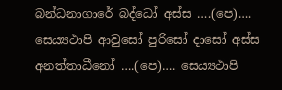බන්‌ධනාගාරේ බද්‌ධෝ අස්‌ස ….(පෙ)…. සෙය්‍යථාපි ආවුසෝ පුරිසෝ දාසෝ අස්‌ස අනත්‌තාධීනෝ ….(පෙ)…. සෙය්‍යථාපි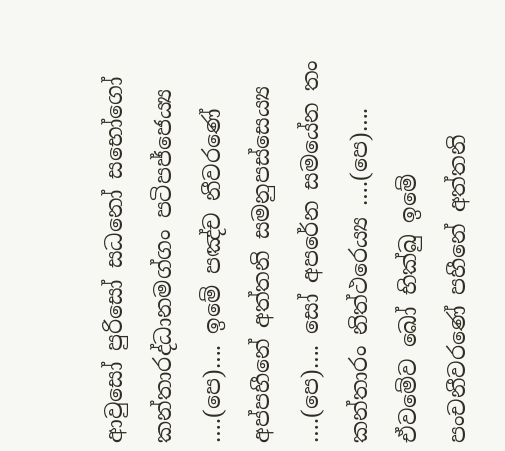ආවුසෝ පුරිසෝ සධනෝ සභෝගෝ කන්‌තාරද්‌ධානමග්‌ගං පටිපජ්‌ජෙය්‍ය ….(පෙ)…. ඉමේ පඤ්‌ච නීවරණේ අප්‌පහීනේ අත්‌තනි සමනුපස්‌සෙය්‍ය ….(පෙ)…. සෝ අපරේන සමයේන තං කන්‌තාරං නිත්‌ථරෙය්‍ය ….(පෙ)…. ඒවමේව ඛෝ භික්‌ඛු ඉමේ පං‌චනීවරණේ පහීනේ අත්‌තනි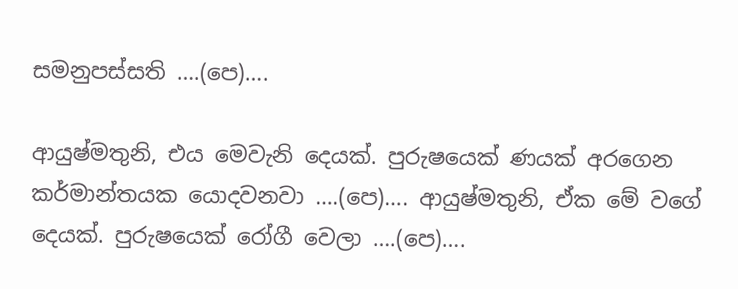සමනුපස්‌සති ….(පෙ)….

ආයුෂ්මතුනි, එය මෙවැනි දෙයක්. පුරුෂයෙක් ණයක් අරගෙන කර්මාන්තයක යොදවනවා ….(පෙ)…. ආයුෂ්මතුනි, ඒක මේ වගේ දෙයක්. පුරුෂයෙක් රෝගී වෙලා ….(පෙ)….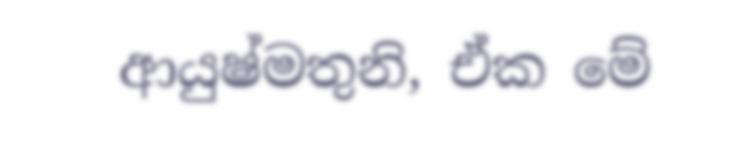ආයුෂ්මතුනි, ඒක මේ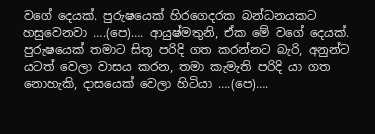වගේ දෙයක්. පුරුෂයෙක් හිරගෙදරක බන්ධනයකට හසුවෙනවා ….(පෙ)…. ආයුෂ්මතුනි, ඒක මේ වගේ දෙයක්. පුරුෂයෙක් තමාට සිතූ පරිදි ගත කරන්නට බැරි, අනුන්ට යටත් වෙලා වාසය කරන, තමා කැමැති පරිදි යා ගත නොහැකි, දාසයෙක් වෙලා හිටියා ….(පෙ)….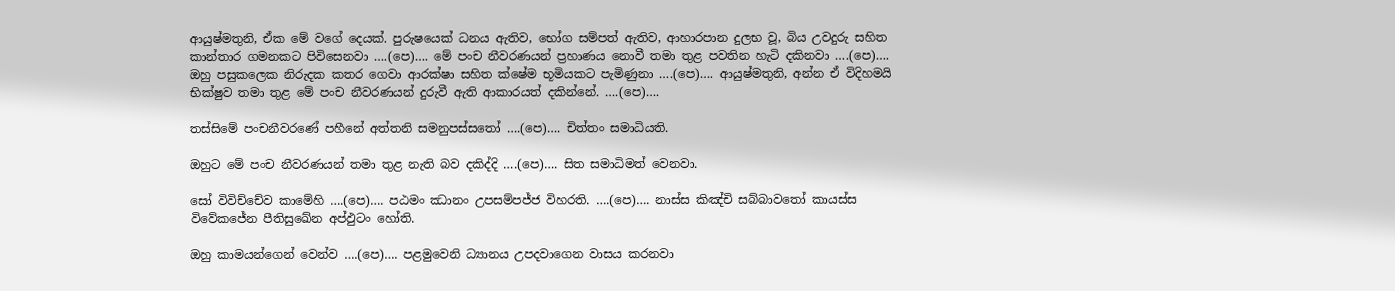ආයුෂ්මතුනි, ඒක මේ වගේ දෙයක්. පුරුෂයෙක් ධනය ඇතිව, භෝග සම්පත් ඇතිව, ආහාරපාන දුලභ වූ, බිය උවදුරු සහිත කාන්තාර ගමනකට පිවිසෙනවා ….(පෙ)…. මේ පංච නීවරණයන් ප්‍රහාණය නොවී තමා තුළ පවතින හැටි දකිනවා ….(පෙ)…. ඔහු පසුකලෙක නිරුදක කතර ගෙවා ආරක්ෂා සහිත ක්ෂේම භූමියකට පැමිණුනා ….(පෙ)…. ආයුෂ්මතුනි, අන්න ඒ විදිහමයි භික්ෂුව තමා තුළ මේ පංච නීවරණයන් දුරුවී ඇති ආකාරයත් දකින්නේ. ….(පෙ)….

තස්‌සිමේ පං‌චනීවරණේ පහීනේ අත්‌තනි සමනුපස්‌සතෝ ….(පෙ)…. චිත්‌තං සමාධියති.

ඔහුට මේ පංච නීවරණයන් තමා තුළ නැති බව දකිද්දි ….(පෙ)…. සිත සමාධිමත් වෙනවා.

සෝ විවිච්‌චේව කාමේහි ….(පෙ)…. පඨමං ඣානං උපසම්පජ්ජ විහරති. ….(පෙ)…. නාස්‌ස කිඤ්‌චි සබ්‌බාවතෝ කායස්‌ස විවේකජේන පීතිසුඛේන අප්ඵුටං හෝති.

ඔහු කාමයන්ගෙන් වෙන්ව ….(පෙ)…. පළමුවෙනි ධ්‍යානය උපදවාගෙන වාසය කරනවා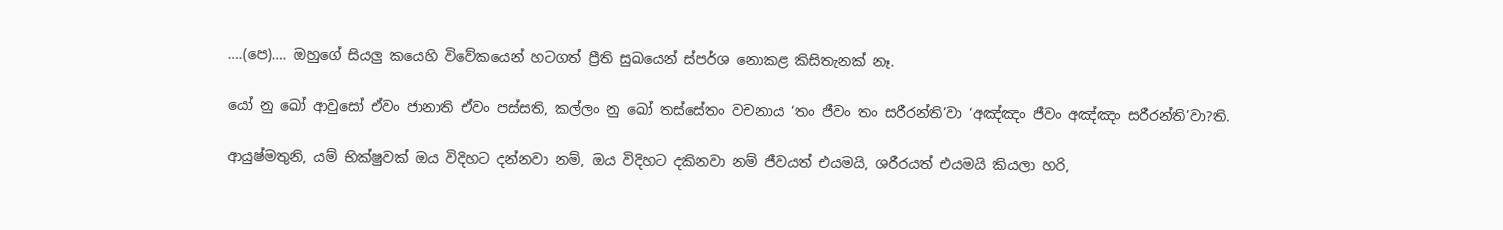….(පෙ)…. ඔහුගේ සියලු කයෙහි විවේකයෙන් හටගත් ප්‍රීති සුඛයෙන් ස්පර්ශ නොකළ කිසිතැනක් නෑ.

යෝ නු ඛෝ ආවුසෝ ඒවං ජානාති ඒවං පස්සති, කල්ලං නු ඛෝ තස්සේතං වචනාය ‘තං ජීවං තං සරීරන්ති’වා ‘අඤ්ඤං ජීවං අඤ්ඤං සරීරන්ති’වා?ති.

ආයුෂ්මතුනි, යම් භික්ෂුවක් ඔය විදිහට දන්නවා නම්, ඔය විදිහට දකිනවා නම් ජීවයත් එයමයි, ශරීරයත් එයමයි කියලා හරි,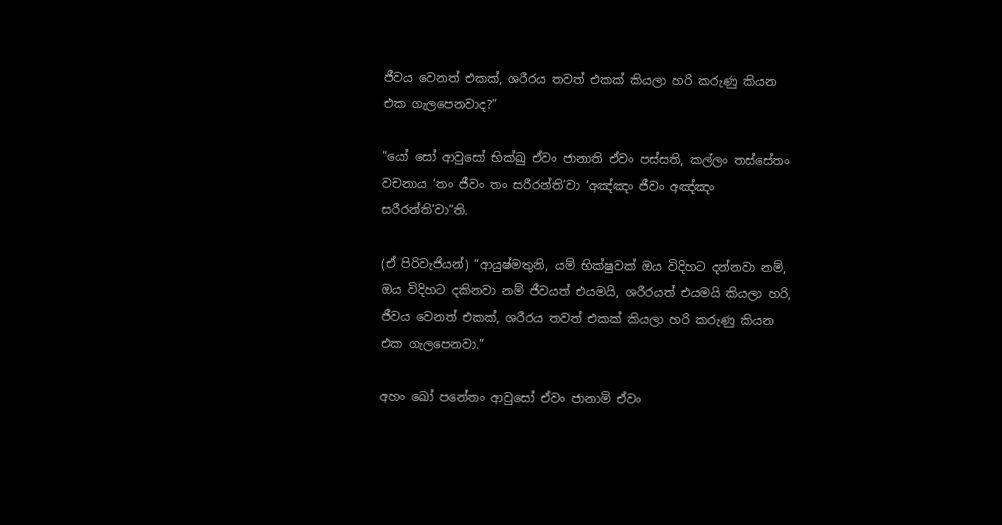ජීවය වෙනත් එකක්, ශරීරය තවත් එකක් කියලා හරි කරුණු කියන එක ගැලපෙනවාද?”

“යෝ සෝ ආවුසෝ භික්ඛු ඒවං ජානාති ඒවං පස්සති, කල්ලං තස්සේතං වචනාය ‘තං ජීවං තං සරීරන්ති’වා ‘අඤ්ඤං ජීවං අඤ්ඤං සරීරන්ති’වා”ති.

(ඒ පිරිවැජියන්) “ආයුෂ්මතුනි, යම් භික්ෂුවක් ඔය විදිහට දන්නවා නම්, ඔය විදිහට දකිනවා නම් ජීවයත් එයමයි, ශරීරයත් එයමයි කියලා හරි, ජීවය වෙනත් එකක්, ශරීරය තවත් එකක් කියලා හරි කරුණු කියන එක ගැලපෙනවා.”

අහං ඛෝ පනේතං ආවුසෝ ඒවං ජානාමි ඒවං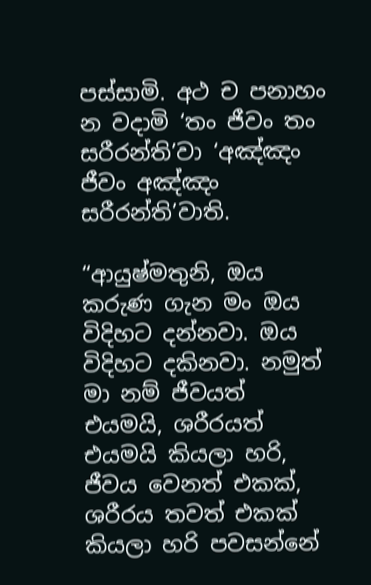පස්සාමි. අථ ච පනාහං න වදාමි ‘තං ජීවං තං සරීරන්ති’වා ‘අඤ්ඤං ජීවං අඤ්ඤං සරීරන්ති’වාති.

“ආයුෂ්මතුනි, ඔය කරුණ ගැන මං ඔය විදිහට දන්නවා. ඔය විදිහට දකිනවා. නමුත් මා නම් ජීවයත් එයමයි, ශරීරයත් එයමයි කියලා හරි, ජීවය වෙනත් එකක්, ශරීරය තවත් එකක් කියලා හරි පවසන්නේ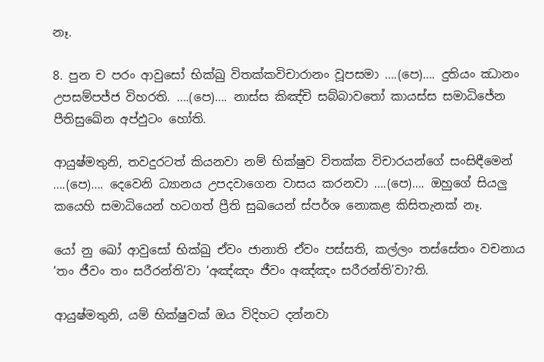නෑ.

8. පුන ච පරං ආවුසෝ භික්‌ඛු විතක්‌කවිචාරානං වූපසමා ….(පෙ)…. දුතියං ඣානං උපසම්‌පජ්‌ජ විහරති. ….(පෙ)…. නාස්‌ස කිඤ්‌චි සබ්බාවතෝ කායස්‌ස සමාධිජේන පීතිසුඛේන අප්‌ඵුටං හෝති.

ආයුෂ්මතුනි, තවදුරටත් කියනවා නම් භික්ෂුව විතක්ක විචාරයන්ගේ සංසිඳීමෙන් ….(පෙ)…. දෙවෙනි ධ්‍යානය උපදවාගෙන වාසය කරනවා ….(පෙ)…. ඔහුගේ සියලු කයෙහි සමාධියෙන් හටගත් ප්‍රීති සුඛයෙන් ස්පර්ශ නොකළ කිසිතැනක් නෑ.

යෝ නු ඛෝ ආවුසෝ භික්ඛු ඒවං ජානාති ඒවං පස්සති, කල්ලං තස්සේතං වචනාය ‘තං ජීවං තං සරීරන්ති’වා ‘අඤ්ඤං ජීවං අඤ්ඤං සරීරන්ති’වා?ති.

ආයුෂ්මතුනි, යම් භික්ෂුවක් ඔය විදිහට දන්නවා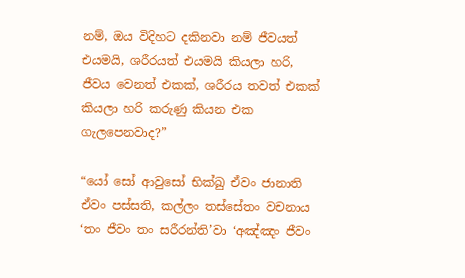නම්, ඔය විදිහට දකිනවා නම් ජීවයත් එයමයි, ශරීරයත් එයමයි කියලා හරි, ජීවය වෙනත් එකක්, ශරීරය තවත් එකක් කියලා හරි කරුණු කියන එක ගැලපෙනවාද?”

“යෝ සෝ ආවුසෝ භික්ඛු ඒවං ජානාති ඒවං පස්සති, කල්ලං තස්සේතං වචනාය ‘තං ජීවං තං සරීරන්ති’වා ‘අඤ්ඤං ජීවං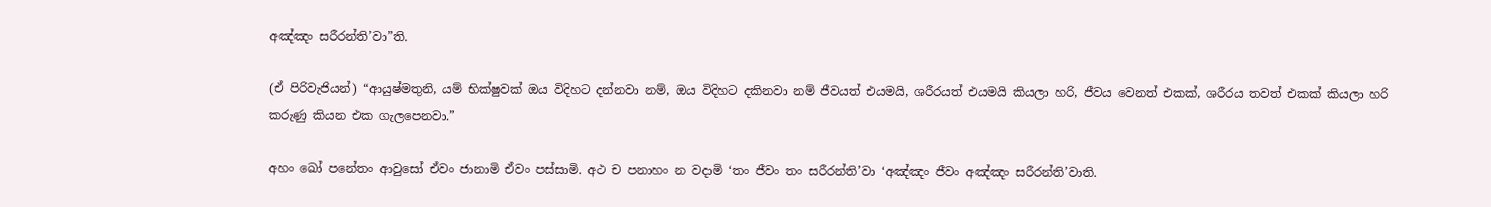අඤ්ඤං සරීරන්ති’වා”ති.

(ඒ පිරිවැජියන්) “ආයුෂ්මතුනි, යම් භික්ෂුවක් ඔය විදිහට දන්නවා නම්, ඔය විදිහට දකිනවා නම් ජීවයත් එයමයි, ශරීරයත් එයමයි කියලා හරි, ජීවය වෙනත් එකක්, ශරීරය තවත් එකක් කියලා හරි කරුණු කියන එක ගැලපෙනවා.”

අහං ඛෝ පනේතං ආවුසෝ ඒවං ජානාමි ඒවං පස්සාමි. අථ ච පනාහං න වදාමි ‘තං ජීවං තං සරීරන්ති’වා ‘අඤ්ඤං ජීවං අඤ්ඤං සරීරන්ති’වාති.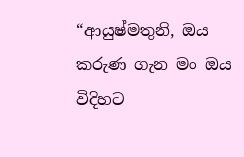“ආයුෂ්මතුනි, ඔය කරුණ ගැන මං ඔය විදිහට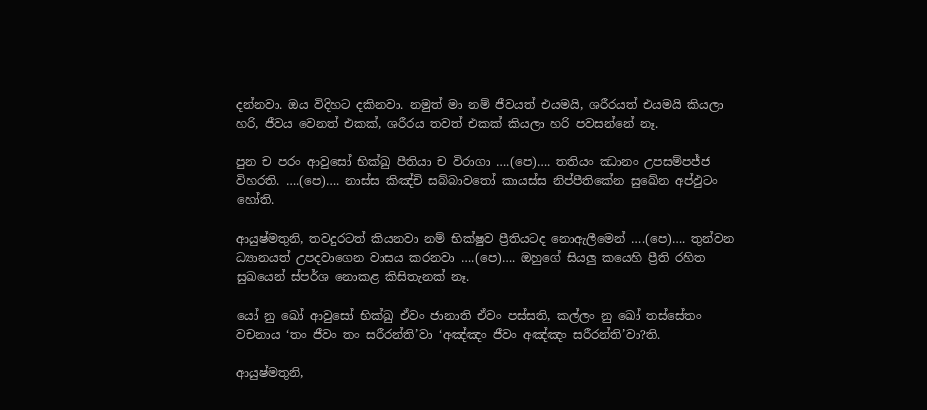දන්නවා. ඔය විදිහට දකිනවා. නමුත් මා නම් ජීවයත් එයමයි, ශරීරයත් එයමයි කියලා හරි, ජීවය වෙනත් එකක්, ශරීරය තවත් එකක් කියලා හරි පවසන්නේ නෑ.

පුන ච පරං ආවුසෝ භික්‌ඛු පීතියා ච විරාගා ….(පෙ)…. තතියං ඣානං උපසම්‌පජ්‌ජ විහරති. ….(පෙ)…. නාස්‌ස කිඤ්‌චි සබ්‌බාවතෝ කායස්‌ස නිප්‌පීතිකේන සුඛේන අප්‌ඵුටං හෝති.

ආයුෂ්මතුනි, තවදුරටත් කියනවා නම් භික්ෂුව ප්‍රීතියටද නොඇලීමෙන් ….(පෙ)…. තුන්වන ධ්‍යානයත් උපදවාගෙන වාසය කරනවා ….(පෙ)…. ඔහුගේ සියලු කයෙහි ප්‍රීති රහිත සුඛයෙන් ස්පර්ශ නොකළ කිසිතැනක් නෑ.

යෝ නු ඛෝ ආවුසෝ භික්ඛු ඒවං ජානාති ඒවං පස්සති, කල්ලං නු ඛෝ තස්සේතං වචනාය ‘තං ජීවං තං සරීරන්ති’වා ‘අඤ්ඤං ජීවං අඤ්ඤං සරීරන්ති’වා?ති.

ආයුෂ්මතුනි,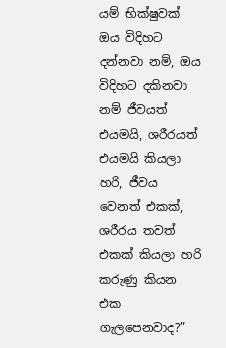යම් භික්ෂුවක් ඔය විදිහට දන්නවා නම්, ඔය විදිහට දකිනවා නම් ජීවයත් එයමයි, ශරීරයත් එයමයි කියලා හරි, ජීවය වෙනත් එකක්, ශරීරය තවත් එකක් කියලා හරි කරුණු කියන එක ගැලපෙනවාද?”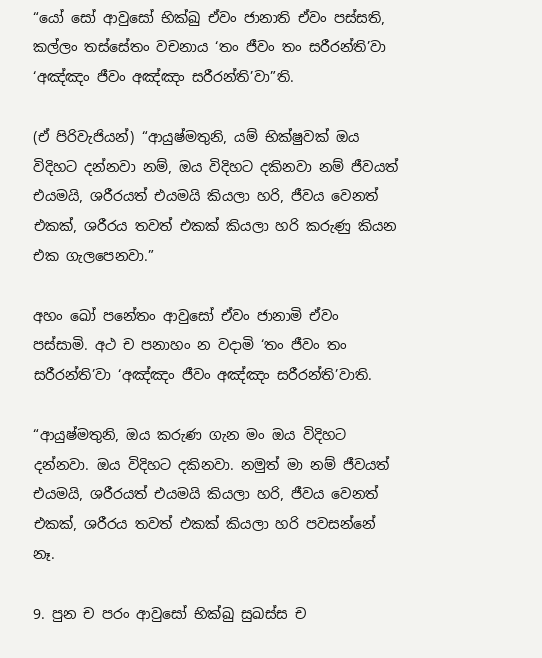“යෝ සෝ ආවුසෝ භික්ඛු ඒවං ජානාති ඒවං පස්සති, කල්ලං තස්සේතං වචනාය ‘තං ජීවං තං සරීරන්ති’වා ‘අඤ්ඤං ජීවං අඤ්ඤං සරීරන්ති’වා”ති.

(ඒ පිරිවැජියන්) “ආයුෂ්මතුනි, යම් භික්ෂුවක් ඔය විදිහට දන්නවා නම්, ඔය විදිහට දකිනවා නම් ජීවයත් එයමයි, ශරීරයත් එයමයි කියලා හරි, ජීවය වෙනත් එකක්, ශරීරය තවත් එකක් කියලා හරි කරුණු කියන එක ගැලපෙනවා.”

අහං ඛෝ පනේතං ආවුසෝ ඒවං ජානාමි ඒවං පස්සාමි. අථ ච පනාහං න වදාමි ‘තං ජීවං තං සරීරන්ති’වා ‘අඤ්ඤං ජීවං අඤ්ඤං සරීරන්ති’වාති.

“ආයුෂ්මතුනි, ඔය කරුණ ගැන මං ඔය විදිහට දන්නවා. ඔය විදිහට දකිනවා. නමුත් මා නම් ජීවයත් එයමයි, ශරීරයත් එයමයි කියලා හරි, ජීවය වෙනත් එකක්, ශරීරය තවත් එකක් කියලා හරි පවසන්නේ නෑ.

9. පුන ච පරං ආවුසෝ භික්‌ඛු සුඛස්‌ස ච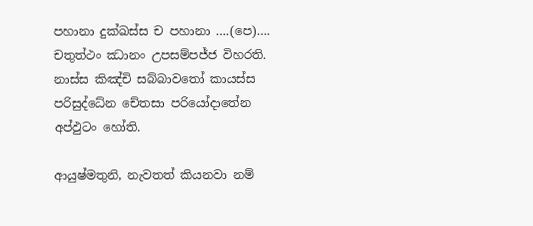පහානා දුක්‌ඛස්‌ස ච පහානා ….(පෙ)…. චතුත්‌ථං ඣානං උපසම්‌පජ්‌ජ විහරති. නාස්‌ස කිඤ්‌චි සබ්බාවතෝ කායස්‌ස පරිසුද්ධේන චේතසා පරියෝදාතේන අප්‌ඵුටං හෝති.

ආයුෂ්මතුනි, නැවතත් කියනවා නම්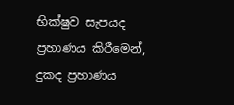භික්ෂුව සැපයද ප්‍රහාණය කිරීමෙන්, දුකද ප්‍රහාණය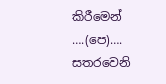කිරීමෙන් ….(පෙ)…. සතරවෙනි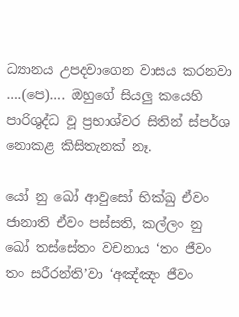ධ්‍යානය උපදවාගෙන වාසය කරනවා ….(පෙ)…. ඔහුගේ සියලු කයෙහි පාරිශුද්ධ වූ ප්‍රභාශ්වර සිතින් ස්පර්ශ නොකළ කිසිතැනක් නෑ.

යෝ නු ඛෝ ආවුසෝ භික්ඛු ඒවං ජානාති ඒවං පස්සති, කල්ලං නු ඛෝ තස්සේතං වචනාය ‘තං ජීවං තං සරීරන්ති’වා ‘අඤ්ඤං ජීවං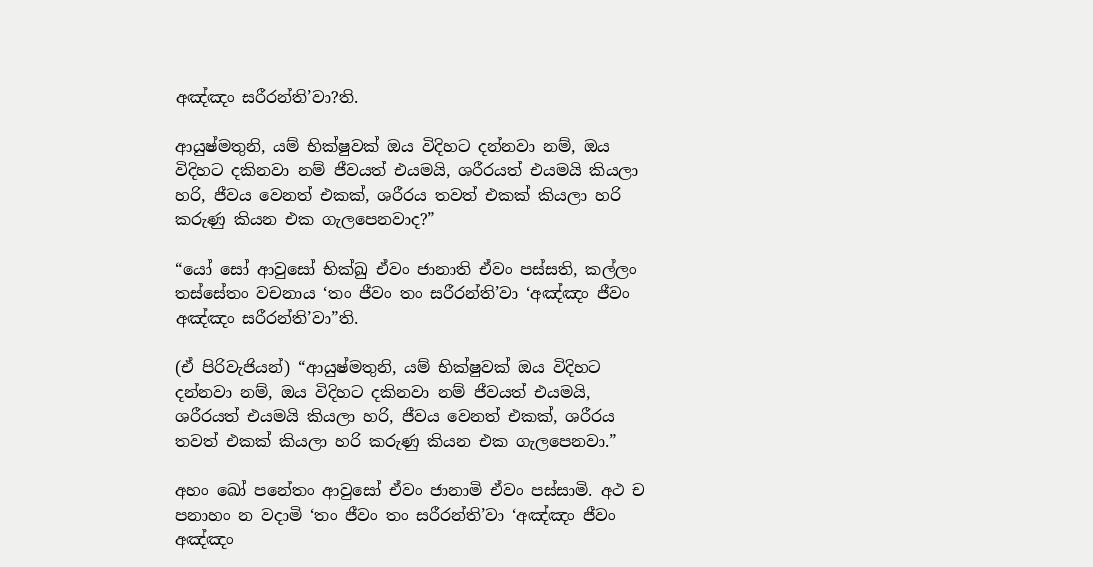අඤ්ඤං සරීරන්ති’වා?ති.

ආයුෂ්මතුනි, යම් භික්ෂුවක් ඔය විදිහට දන්නවා නම්, ඔය විදිහට දකිනවා නම් ජීවයත් එයමයි, ශරීරයත් එයමයි කියලා හරි, ජීවය වෙනත් එකක්, ශරීරය තවත් එකක් කියලා හරි කරුණු කියන එක ගැලපෙනවාද?”

“යෝ සෝ ආවුසෝ භික්ඛු ඒවං ජානාති ඒවං පස්සති, කල්ලං තස්සේතං වචනාය ‘තං ජීවං තං සරීරන්ති’වා ‘අඤ්ඤං ජීවං අඤ්ඤං සරීරන්ති’වා”ති.

(ඒ පිරිවැජියන්) “ආයුෂ්මතුනි, යම් භික්ෂුවක් ඔය විදිහට දන්නවා නම්, ඔය විදිහට දකිනවා නම් ජීවයත් එයමයි, ශරීරයත් එයමයි කියලා හරි, ජීවය වෙනත් එකක්, ශරීරය තවත් එකක් කියලා හරි කරුණු කියන එක ගැලපෙනවා.”

අහං ඛෝ පනේතං ආවුසෝ ඒවං ජානාමි ඒවං පස්සාමි. අථ ච පනාහං න වදාමි ‘තං ජීවං තං සරීරන්ති’වා ‘අඤ්ඤං ජීවං අඤ්ඤං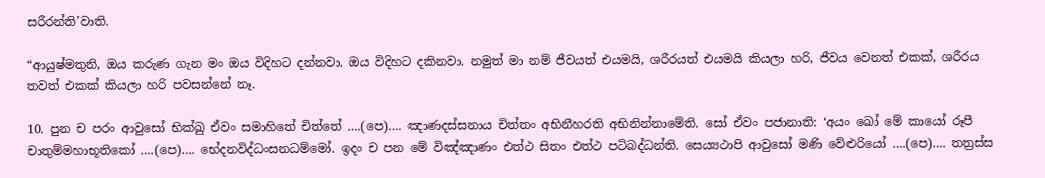සරීරන්ති’වාති.

“ආයුෂ්මතුනි, ඔය කරුණ ගැන මං ඔය විදිහට දන්නවා. ඔය විදිහට දකිනවා. නමුත් මා නම් ජීවයත් එයමයි, ශරීරයත් එයමයි කියලා හරි, ජීවය වෙනත් එකක්, ශරීරය තවත් එකක් කියලා හරි පවසන්නේ නෑ.

10. පුන ච පරං ආවුසෝ භික්‌ඛු ඒවං සමාහිතේ චිත්තේ ….(පෙ)…. ඤාණදස්‌සනාය චිත්‌තං අභිනීහරති අභිනින්නාමේති. සෝ ඒවං පජානාති: ‘අයං ඛෝ මේ කායෝ රූපී චාතුම්මහාභූතිකෝ ….(පෙ)…. භේදනවිද්‌ධංසනධම්මෝ. ඉදං ච පන මේ විඤ්‌ඤාණං එත්‌ථ සිතං එත්‌ථ පටිබද්‌ධන්‌ති. සෙය්‍යථාපි ආවුසෝ මණි වේළුරියෝ ….(පෙ)…. තත්‍රස්‌ස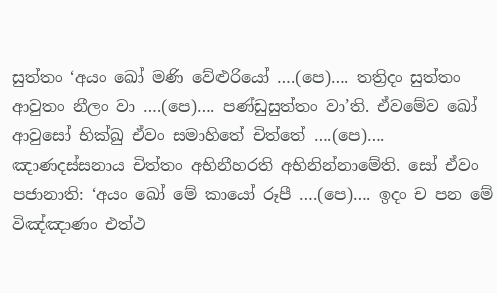සුත්‌තං ‘අයං ඛෝ මණි වේළුරියෝ ….(පෙ)…. තත්‍රිදං සුත්‌තං ආවුතං නීලං වා ….(පෙ)…. පණ්‌ඩුසුත්‌තං වා’ති. ඒවමේව ඛෝ ආවුසෝ භික්‌ඛු ඒවං සමාහිතේ චිත්තේ ….(පෙ)…. ඤාණදස්‌සනාය චිත්‌තං අභිනීහරති අභිනින්නාමේති. සෝ ඒවං පජානාති: ‘අයං ඛෝ මේ කායෝ රූපී ….(පෙ)…. ඉදං ච පන මේ විඤ්‌ඤාණං එත්‌ථ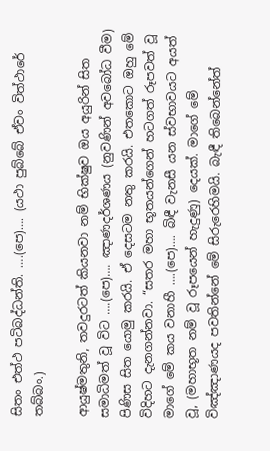සිතං එත්‌ථ පටිබද්‌ධන්‌ති. ….(පෙ)…. (යථා පුබ්බේ ඒවං විත්ථාරේ තබ්බං.)

ආයුෂ්මතුනි, තවදුරටත් කියනවා නම් භික්ෂුව ඔය අයුරින් සිත සමාධිමත් වූ විට ….(පෙ)…. ඤාණදර්ශණය (නුවණින් අවබෝධ වීම) පිණිස සිත යොමු කරයි. ඒ දෙසටම නතු කරයි. එතකොට ඔහු මේ විදිහට දැනගන්නවා. “සතර මහා භූතයන්ගෙන් හටගත් රූපවත් වූ මාගේ මේ කය වනාහී ….(පෙ)…. බිඳී වැනසී යන ස්වභාවයට අයත් වූ, (මහාභූත නම් වූ රූපයෙන් හැදුණු) දෙයක්. මාගේ මේ විඤ්ඤාණයද පවතින්නේ මේ සිරුරෙහිමයි. බැඳී තිබෙන්නේත්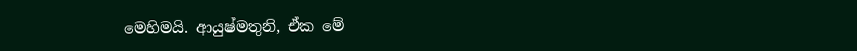මෙහිමයි. ආයුෂ්මතුනි, ඒක මේ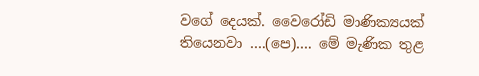වගේ දෙයක්. වෛරෝඩි මාණික්‍යයක් තියෙනවා ….(පෙ)…. මේ මැණික තුළ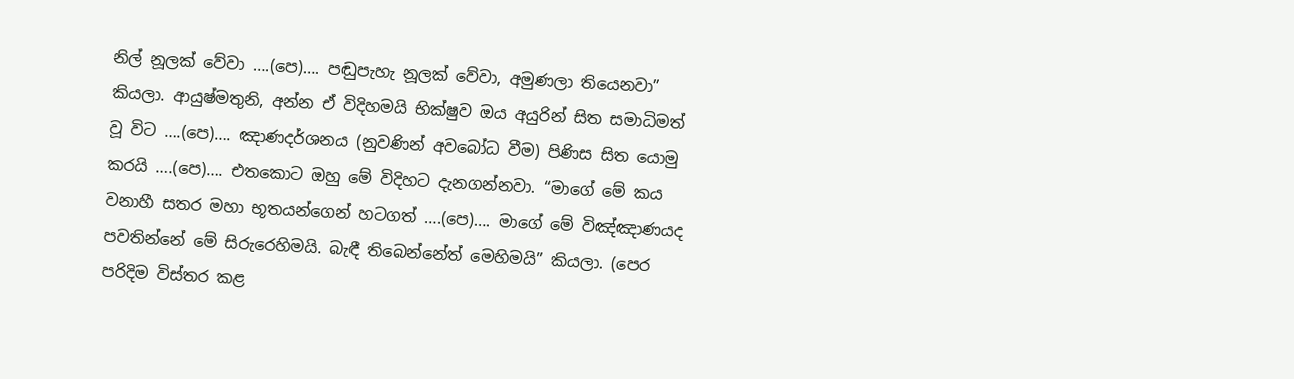නිල් නූලක් වේවා ….(පෙ)…. පඬුපැහැ නූලක් වේවා, අමුණලා තියෙනවා” කියලා. ආයුෂ්මතුනි, අන්න ඒ විදිහමයි භික්ෂුව ඔය අයුරින් සිත සමාධිමත් වූ විට ….(පෙ)…. ඤාණදර්ශනය (නුවණින් අවබෝධ වීම) පිණිස සිත යොමු කරයි ….(පෙ)…. එතකොට ඔහු මේ විදිහට දැනගන්නවා. “මාගේ මේ කය වනාහී සතර මහා භූතයන්ගෙන් හටගත් ….(පෙ)…. මාගේ මේ විඤ්ඤාණයද පවතින්නේ මේ සිරුරෙහිමයි. බැඳී තිබෙන්නේත් මෙහිමයි” කියලා. (පෙර පරිදිම විස්තර කළ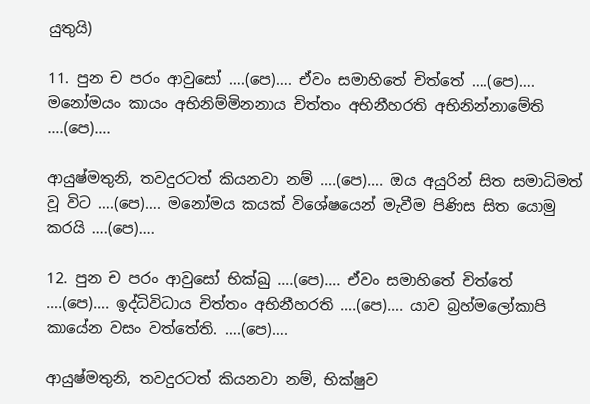යුතුයි)

11. පුන ච පරං ආවුසෝ ….(පෙ)…. ඒවං සමාහිතේ චිත්තේ ….(පෙ)…. මනෝමයං කායං අභිනිම්‌මිනනාය චිත්‌තං අභිනීහරති අභිනින්නාමේති ….(පෙ)….

ආයුෂ්මතුනි, තවදුරටත් කියනවා නම් ….(පෙ)…. ඔය අයුරින් සිත සමාධිමත් වූ විට ….(පෙ)…. මනෝමය කයක් විශේෂයෙන් මැවීම පිණිස සිත යොමු කරයි ….(පෙ)….

12. පුන ච පරං ආවුසෝ භික්ඛු ….(පෙ)…. ඒවං සමාහිතේ චිත්තේ ….(පෙ)…. ඉද්‌ධිවිධාය චිත්‌තං අභිනීහරති ….(පෙ)…. යාව බ්‍රහ්‌මලෝකාපි කායේන වසං වත්තේති. ….(පෙ)….

ආයුෂ්මතුනි, තවදුරටත් කියනවා නම්, භික්ෂුව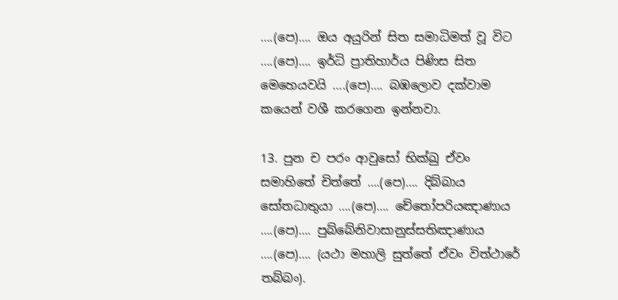….(පෙ)…. ඔය අයුරින් සිත සමාධිමත් වූ විට ….(පෙ)…. ඉර්ධි ප්‍රාතිහාර්ය පිණිස සිත මෙහෙයවයි ….(පෙ)…. බඹලොව දක්වාම කයෙන් වශී කරගෙන ඉන්නවා.

13. පුන ච පරං ආවුසෝ භික්ඛු ඒවං සමාහිතේ චිත්තේ ….(පෙ)…. දිබ්‌බාය සෝතධාතුයා ….(පෙ)…. චේතෝපරියඤාණාය ….(පෙ)…. පුබ්‌බේනිවාසානුස්‌සතිඤාණාය ….(පෙ)…. (යථා මහාලි සුත්තේ ඒවං විත්ථාරේ තබ්බං).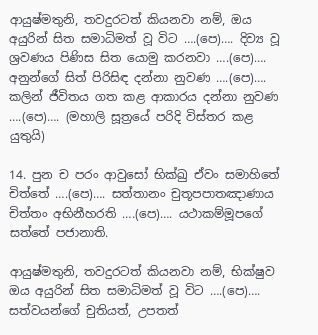ආයුෂ්මතුනි, තවදුරටත් කියනවා නම්, ඔය අයුරින් සිත සමාධිමත් වූ විට ….(පෙ)…. දිව්‍ය වූ ශ්‍රවණය පිණිස සිත යොමු කරනවා ….(පෙ)…. අනුන්ගේ සිත් පිරිසිඳ දන්නා නුවණ ….(පෙ)…. කලින් ජීවිතය ගත කළ ආකාරය දන්නා නුවණ ….(පෙ)…. (මහාලි සූත්‍රයේ පරිදි විස්තර කළ යුතුයි)

14. පුන ච පරං ආවුසෝ භික්ඛු ඒවං සමාහිතේ චිත්තේ ….(පෙ)…. සත්‌තානං චුතූපපාතඤාණාය චිත්‌තං අභිනීහරති ….(පෙ)…. යථාකම්‌මූපගේ සත්‌තේ පජානාති.

ආයුෂ්මතුනි, තවදුරටත් කියනවා නම්, භික්ෂුව ඔය අයුරින් සිත සමාධිමත් වූ විට ….(පෙ)…. සත්වයන්ගේ චුතියත්, උපතත්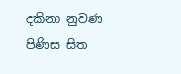දකිනා නුවණ පිණිස සිත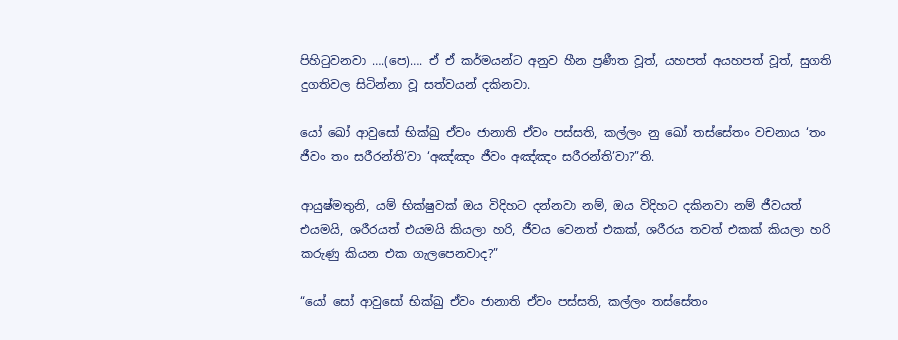පිහිටුවනවා ….(පෙ)…. ඒ ඒ කර්මයන්ට අනුව හීන ප්‍රණීත වූත්, යහපත් අයහපත් වූත්, සුගති දුගතිවල සිටින්නා වූ සත්වයන් දකිනවා.

යෝ ඛෝ ආවුසෝ භික්ඛු ඒවං ජානාති ඒවං පස්සති, කල්ලං නු ඛෝ තස්සේතං වචනාය ‘තං ජීවං තං සරීරන්ති’වා ‘අඤ්ඤං ජීවං අඤ්ඤං සරීරන්ති’වා?”ති.

ආයුෂ්මතුනි, යම් භික්ෂුවක් ඔය විදිහට දන්නවා නම්, ඔය විදිහට දකිනවා නම් ජීවයත් එයමයි, ශරීරයත් එයමයි කියලා හරි, ජීවය වෙනත් එකක්, ශරීරය තවත් එකක් කියලා හරි කරුණු කියන එක ගැලපෙනවාද?”

“යෝ සෝ ආවුසෝ භික්ඛු ඒවං ජානාති ඒවං පස්සති, කල්ලං තස්සේතං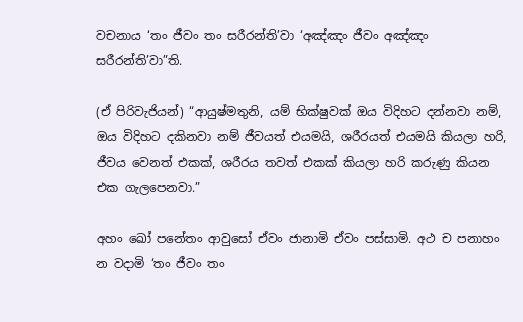වචනාය ‘තං ජීවං තං සරීරන්ති’වා ‘අඤ්ඤං ජීවං අඤ්ඤං සරීරන්ති’වා”ති.

(ඒ පිරිවැජියන්) “ආයුෂ්මතුනි, යම් භික්ෂුවක් ඔය විදිහට දන්නවා නම්, ඔය විදිහට දකිනවා නම් ජීවයත් එයමයි, ශරීරයත් එයමයි කියලා හරි, ජීවය වෙනත් එකක්, ශරීරය තවත් එකක් කියලා හරි කරුණු කියන එක ගැලපෙනවා.”

අහං ඛෝ පනේතං ආවුසෝ ඒවං ජානාමි ඒවං පස්සාමි. අථ ච පනාහං න වදාමි ‘තං ජීවං තං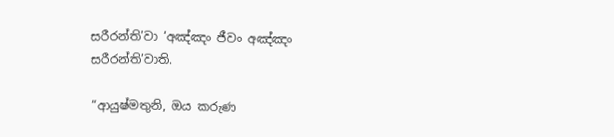සරීරන්ති’වා ‘අඤ්ඤං ජීවං අඤ්ඤං සරීරන්ති’වාති.

“ආයුෂ්මතුනි, ඔය කරුණ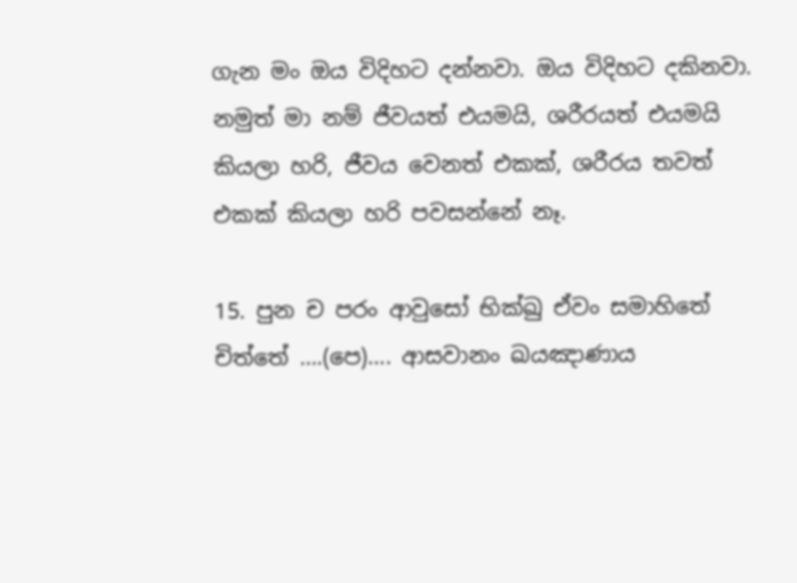ගැන මං ඔය විදිහට දන්නවා. ඔය විදිහට දකිනවා. නමුත් මා නම් ජීවයත් එයමයි, ශරීරයත් එයමයි කියලා හරි, ජීවය වෙනත් එකක්, ශරීරය තවත් එකක් කියලා හරි පවසන්නේ නෑ.

15. පුන ච පරං ආවුසෝ භික්ඛු ඒවං සමාහිතේ චිත්තේ ….(පෙ)…. ආසවානං ඛයඤාණාය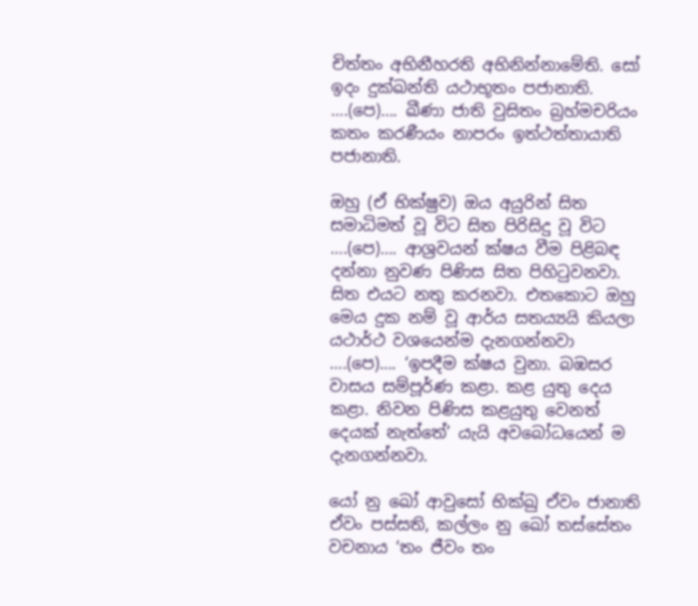චිත්‌තං අභිනීහරති අභිනින්‌නාමේති. සෝ ඉදං දුක්‌ඛන්‌ති යථාභූතං පජානාති. ….(පෙ)…. ඛීණා ජාති වුසිතං බ්‍රහ්‌මචරියං කතං කරණීයං නාපරං ඉත්‌ථත්‌තායාති පජානාති.

ඔහු (ඒ භික්ෂුව) ඔය අයුරින් සිත සමාධිමත් වූ විට සිත පිරිසිදු වූ විට ….(පෙ)…. ආශ්‍රවයන් ක්ෂය වීම පිළිබඳ දන්නා නුවණ පිණිස සිත පිහිටුවනවා. සිත එයට නතු කරනවා. එතකොට ඔහු මෙය දුක නම් වූ ආර්ය සතය්‍යයි කියලා යථාර්ථ වශයෙන්ම දැනගන්නවා ….(පෙ)…. ‘ඉපදීම ක්ෂය වුනා. බඹසර වාසය සම්පූර්ණ කළා. කළ යුතු දෙය කළා. නිවන පිණිස කළයුතු වෙනත් දෙයක් නැත්තේ’ යැයි අවබෝධයෙන් ම දැනගන්නවා.

යෝ නු ඛෝ ආවුසෝ භික්ඛු ඒවං ජානාති ඒවං පස්සති, කල්ලං නු ඛෝ තස්සේතං වචනාය ‘තං ජීවං තං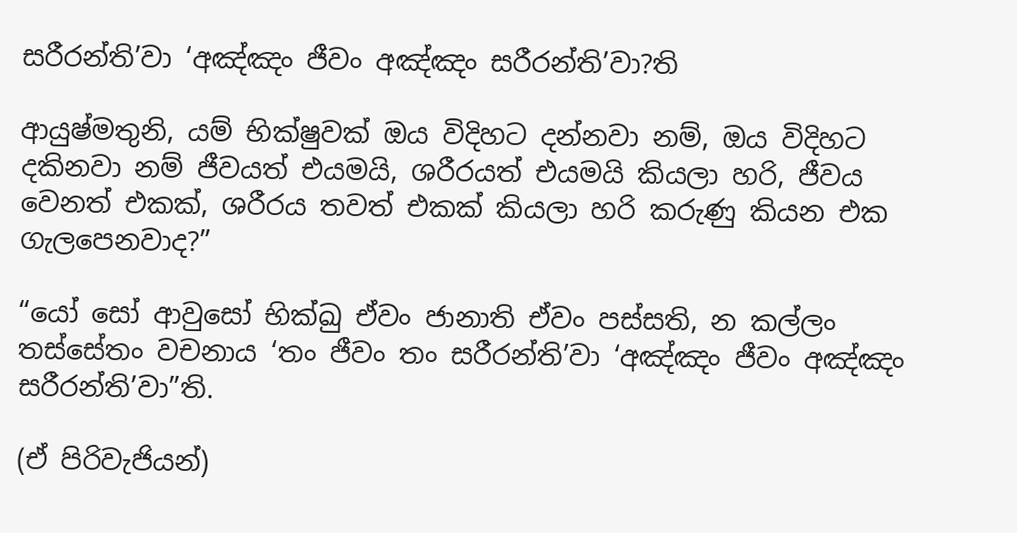සරීරන්ති’වා ‘අඤ්ඤං ජීවං අඤ්ඤං සරීරන්ති’වා?ති

ආයුෂ්මතුනි, යම් භික්ෂුවක් ඔය විදිහට දන්නවා නම්, ඔය විදිහට දකිනවා නම් ජීවයත් එයමයි, ශරීරයත් එයමයි කියලා හරි, ජීවය වෙනත් එකක්, ශරීරය තවත් එකක් කියලා හරි කරුණු කියන එක ගැලපෙනවාද?”

“යෝ සෝ ආවුසෝ භික්ඛු ඒවං ජානාති ඒවං පස්සති, න කල්ලං තස්සේතං වචනාය ‘තං ජීවං තං සරීරන්ති’වා ‘අඤ්ඤං ජීවං අඤ්ඤං සරීරන්ති’වා”ති.

(ඒ පිරිවැජියන්)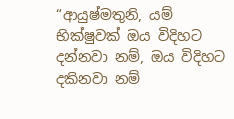“ආයුෂ්මතුනි, යම් භික්ෂුවක් ඔය විදිහට දන්නවා නම්, ඔය විදිහට දකිනවා නම්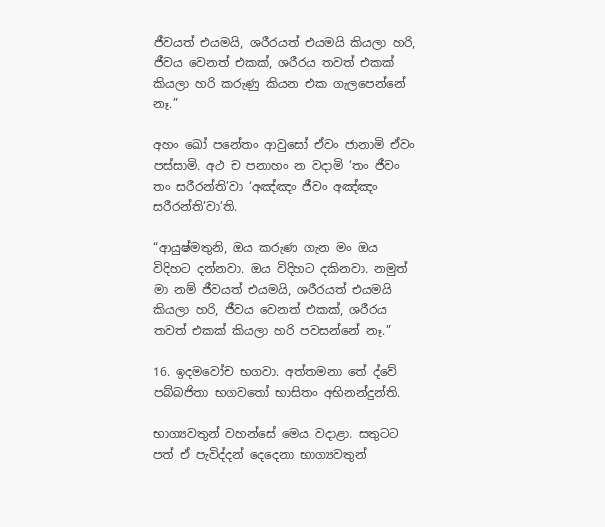ජීවයත් එයමයි, ශරීරයත් එයමයි කියලා හරි, ජීවය වෙනත් එකක්, ශරීරය තවත් එකක් කියලා හරි කරුණු කියන එක ගැලපෙන්නේ නෑ.”

අහං ඛෝ පනේතං ආවුසෝ ඒවං ජානාමි ඒවං පස්සාමි. අථ ච පනාහං න වදාමි ‘තං ජීවං තං සරීරන්ති’වා ‘අඤ්ඤං ජීවං අඤ්ඤං සරීරන්ති’වා’ති.

“ආයුෂ්මතුනි, ඔය කරුණ ගැන මං ඔය විදිහට දන්නවා. ඔය විදිහට දකිනවා. නමුත් මා නම් ජීවයත් එයමයි, ශරීරයත් එයමයි කියලා හරි, ජීවය වෙනත් එකක්, ශරීරය තවත් එකක් කියලා හරි පවසන්නේ නෑ.”

16. ඉදමවෝච භගවා. අත්තමනා තේ ද්වේ පබ්බජිතා භගවතෝ භාසිතං අභිනන්දුන්ති.

භාග්‍යවතුන් වහන්සේ මෙය වදාළා. සතුටට පත් ඒ පැවිද්දන් දෙදෙනා භාග්‍යවතුන්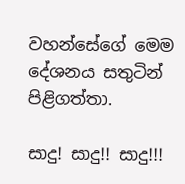වහන්සේගේ මෙම දේශනය සතුටින් පිළිගත්තා.

සාදු! සාදු!! සාදු!!!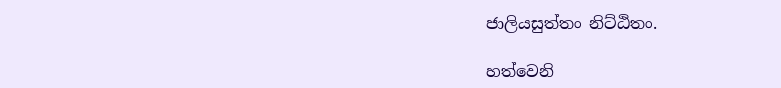ජාලියසුත්තං නිට්ඨිතං.

හත්වෙනි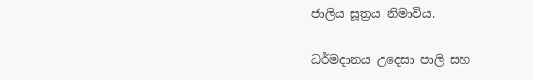ජාලිය සූත්‍රය නිමාවිය.

ධර්මදානය උදෙසා පාලි සහ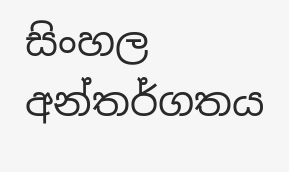සිංහල අන්තර්ගතය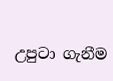උපුටා ගැනීම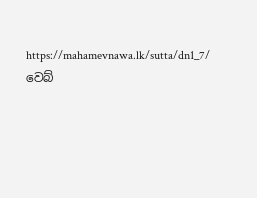https://mahamevnawa.lk/sutta/dn1_7/ වෙබ්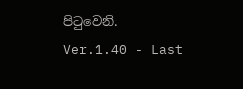පිටුවෙනි.
Ver.1.40 - Last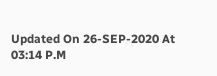Updated On 26-SEP-2020 At 03:14 P.M